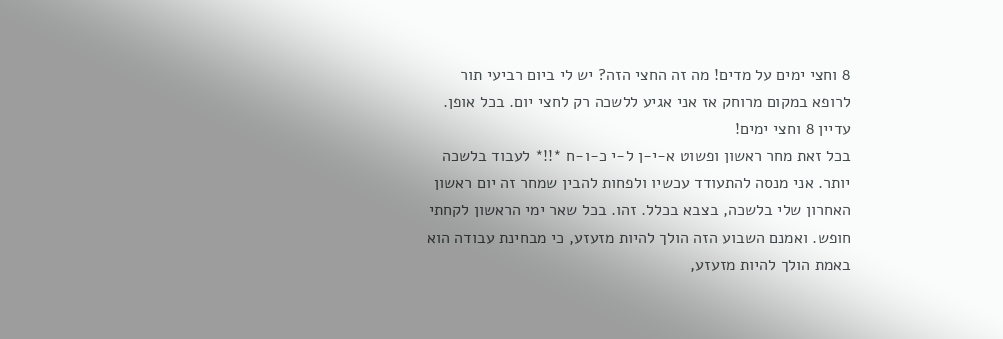8 וחצי ימים על מדים! מה זה החצי הזה? יש לי ביום רביעי תור לרופא במקום מרוחק אז אני אגיע ללשכה רק לחצי יום. בכל אופן. עדיין 8 וחצי ימים!
בכל זאת מחר ראשון ופשוט א-י-ן ל-י כ-ו-ח *!!* לעבוד בלשכה יותר. אני מנסה להתעודד עכשיו ולפחות להבין שמחר זה יום ראשון האחרון שלי בלשכה, בצבא בכלל. זהו. בכל שאר ימי הראשון לקחתי חופש. ואמנם השבוע הזה הולך להיות מזעזע, כי מבחינת עבודה הוא באמת הולך להיות מזעזע,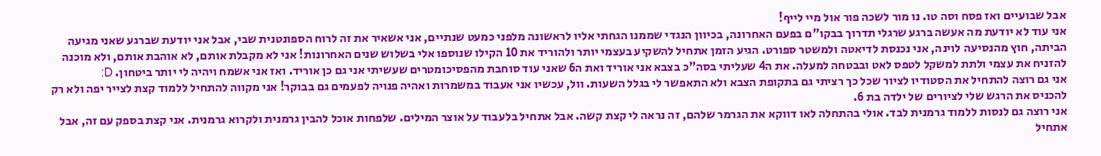אבל שבועיים ואז פסח וסה טו. נו מור לשכה פור אול מיי לייף!
אני עוד לא יודעת מה אעשה ברגע שרגלי תדרוך בבקו"ם בפעם האחרונה, בכיוון הנגדי שממנו הגחתי אליו לראשונה מלפני כמעט שנתיים, אני אשאיר את זה לרוח הספונטנית שבי, אבל אני יודעת שברגע שאני מגיעה הביתה, חוץ מהנסיעה לוינה, אני נכנסת לדיאטה ולמשטר ספורט. הגיע הזמן אתחיל להשקיע בעצמי יותר ולהוריד את 10 הקילו שנוספו אלי בשלוש שנים האחרונות! אני לא מקבלת אותם, לא אוהבת אותם, ולא מוכנה להזניח את עצמי ולתת למשקל לטפס לאט ובבטחה למעלה. את ה4 שעליתי בסה"כ בצבא אני אוריד ואת ה6 שאני עוד סוחבת מהפסיכומטרים שעשיתי אני גם כן אוריד. ואז אני אשמח ויהיה לי יותר ביטחון. D:
אני גם רוצה להתחיל את הסטודיו לציור שכל כך רציתי גם בתקופת הצבא ולא התאפשר לי בגלל השעות. וול, עכשיו אני אעבוד במשמרות ואהיה פנויה לפעמים גם בבוקר! אני מקווה להתחיל ללמוד קצת לצייר יפה ולא רק להכניס את הרגש שלי לציורים של ילדה בת 6.
אני רוצה גם לנסות ללמוד גרמנית לבד. אולי בהתחלה לאו דווקא את הגרמר שלהם, זה נראה לי קצת קשה. אבל אתחיל בלעבוד על אוצר המילים. שלפחות אוכל להבין גרמנית ולקרוא גרמנית. אני קצת בספק עם זה, אבל אתחיל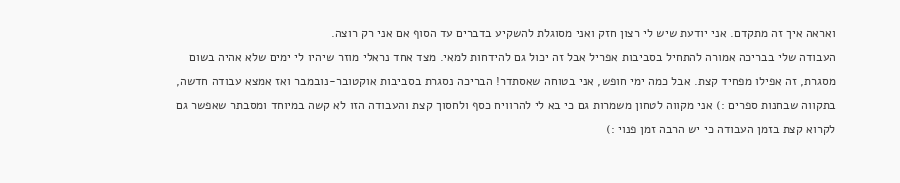ואראה איך זה מתקדם. אני יודעת שיש לי רצון חזק ואני מסוגלת להשקיע בדברים עד הסוף אם אני רק רוצה.
העבודה שלי בבריכה אמורה להתחיל בסביבות אפריל אבל זה יכול גם להידחות למאי. מצד אחד נראלי מוזר שיהיו לי ימים שלא אהיה בשום מסגרת, זה אפילו מפחיד קצת. אבל כמה ימי חופש, אני בטוחה שאסתדר! הבריכה נסגרת בסביבות אוקטובר-נובמבר ואז אמצא עבודה חדשה, בתקווה שבחנות ספרים :) אני מקווה לטחון משמרות גם כי בא לי להרוויח כסף ולחסוך קצת והעבודה הזו לא קשה במיוחד ומסבתר שאפשר גם לקרוא קצת בזמן העבודה כי יש הרבה זמן פנוי :)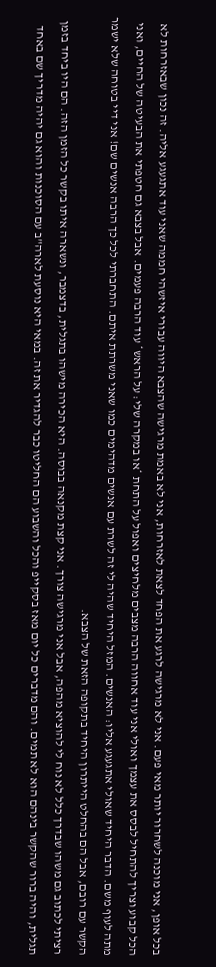בכל אופן, אני מוכנה לשחרור יותר מאי פעם. אני לא מרגישה לרגע את הפחד לצאת לאזרחות, אני לא באמת מרגישה שהצבא היווה עבורי איזשהי חממה שאני עוד אתגעגע אליה. זה נכון שבאזרחות לא הכל קבוע וצריך להתחיל לבסס את עצמך ואולי אני עוד אחווה הרבה מצבים מלחיצים ואפול על התחת *או במקרה שלי: על הראש* עוד הרבה פעמים. אבל בצבא גם חטפתי את הבעיטה של החיים, ואני מתה לעוף משם. הדבר היחיד שאולי אתגעגע אליו: האנשים. המזל היחיד שהיה לי זה לשרת עם אנשים מדהימים כמו שאני משרתת איתם. התחברתי לכל כך הרבה אנשים שם! אני דיי בטוחה שלא ישמר הקשר עם רובם, אבל הם בהחלט הייתרון היחיד בתקופה הזאת של הצבא.
רציתי לכתוב גם משהו שבדרך כלל לא נוח לי להוציא מהפה, אבל אני מרגישה צורך. אני קצת מקנאה בבוסה. היא הכירה מישהו בתגלית, בדצמבר, ונשארה איתו בקשר כל הזמן הזה. הם היו ביחד בזמן תגלית, והיה ברור שהקשר בינהם הוא לא תמים. והם מדברים כל יום מאז בסקייפ והכל והשבוע הם החליטו כבר להגדיר את זה. במאי היא נוסעת לארה"ב עם הסוכנות והוא גם יהיה מדריך שם באחד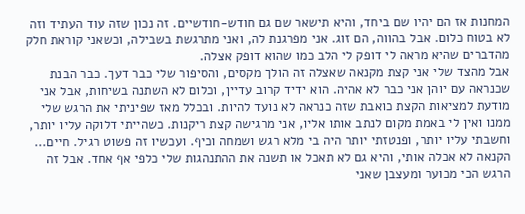המחנות אז הם יהיו שם ביחד, והיא תישאר שם גם חודש-חודשיים. זה נכון שזה עוד העתיד וזה לא בטוח כלום. אבל בהווה, הם זוג. אני מפרגנת לה, ואני מתרגשת בשבילה, וכשאני קוראת חלק מהדברים שהיא מראה לי דופק לי הלב כמו שהוא דופק אצלה.
אבל מהצד שלי אני קצת מקנאה שאצלה זה הולך מקסים, והסיפור שלי כבר דעך. כבר הבנת שכנראה עם יוהן אני כבר לא אהיה. הוא ידיד קרוב עדיין, וכלום לא השתנה בשיחות, אבל אני מודעת למציאות הקצת כואבת שזה כנראה לא נועד להיות. ובכלל מאז שפיניתי את הרגש שלי ממנו ואין לי באמת מקום לנתב אותו אליו, אני מרגישה קצת ריקנות. כשהייתי דלוקה עליו יותר, וחשבתי עליו יותר, ופנטזתי יותר היה בי מלא רגש ושמחה וכיף. ועכשיו זה פשוט רגיל. חיים...
הקנאה לא אכלה אותי, והיא גם לא תאכל או תשנה את ההתנהגות שלי כלפי אף אחד. אבל זה הרגש הכי מכוער ומעצבן שאני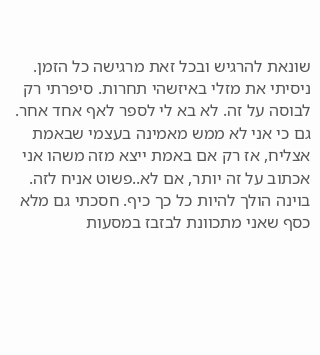שונאת להרגיש ובכל זאת מרגישה כל הזמן.
ניסיתי את מזלי באיזשהי תחרות. סיפרתי רק לבוסה על זה. לא בא לי לספר לאף אחד אחר. גם כי אני לא ממש מאמינה בעצמי שבאמת אצליח, אז רק אם באמת ייצא מזה משהו אני אכתוב על זה יותר, אם לא..פשוט אניח לזה.
בוינה הולך להיות כל כך כיף. חסכתי גם מלא כסף שאני מתכוונת לבזבז במסעות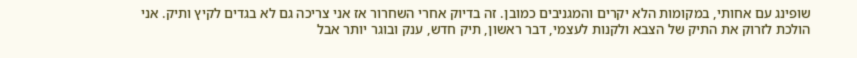שופינג עם אחותי, במקומות הלא יקרים והמגניבים כמובן. זה בדיוק אחרי השחרור אז אני צריכה גם לא בגדים לקיץ ותיק. אני הולכת לזרוק את התיק של הצבא ולקנות לעצמי, דבר ראשון, תיק חדש, ענק ובוגר יותר אבל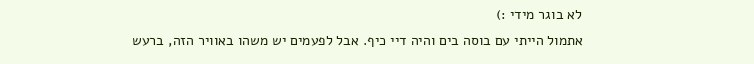לא בוגר מידי :)
אתמול הייתי עם בוסה בים והיה דיי כיף. אבל לפעמים יש משהו באוויר הזה, ברעש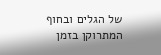של הגלים ובחוף המתרוקן בזמן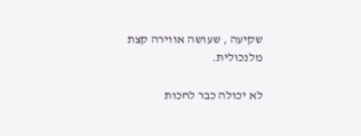שקיעה , שעושה אווירה קצת מלנכולית.

לא יכולה כבר לחכות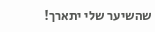שהשיער שלי יתארך!